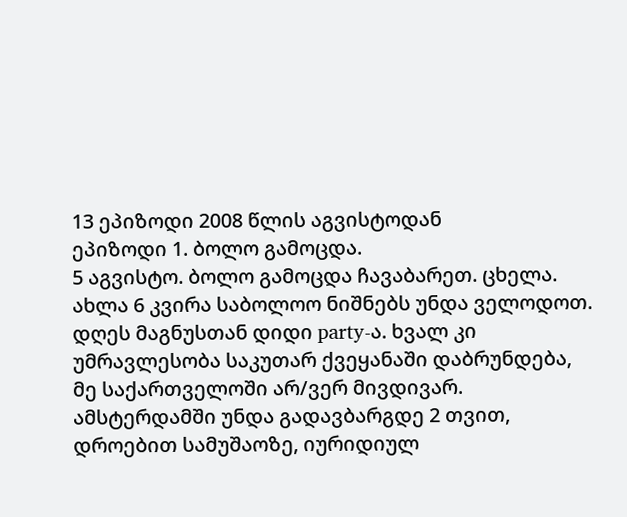13 ეპიზოდი 2008 წლის აგვისტოდან
ეპიზოდი 1. ბოლო გამოცდა.
5 აგვისტო. ბოლო გამოცდა ჩავაბარეთ. ცხელა. ახლა 6 კვირა საბოლოო ნიშნებს უნდა ველოდოთ. დღეს მაგნუსთან დიდი party-ა. ხვალ კი უმრავლესობა საკუთარ ქვეყანაში დაბრუნდება, მე საქართველოში არ/ვერ მივდივარ. ამსტერდამში უნდა გადავბარგდე 2 თვით, დროებით სამუშაოზე, იურიდიულ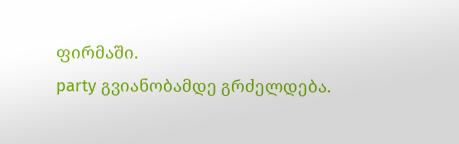ფირმაში.
party გვიანობამდე გრძელდება.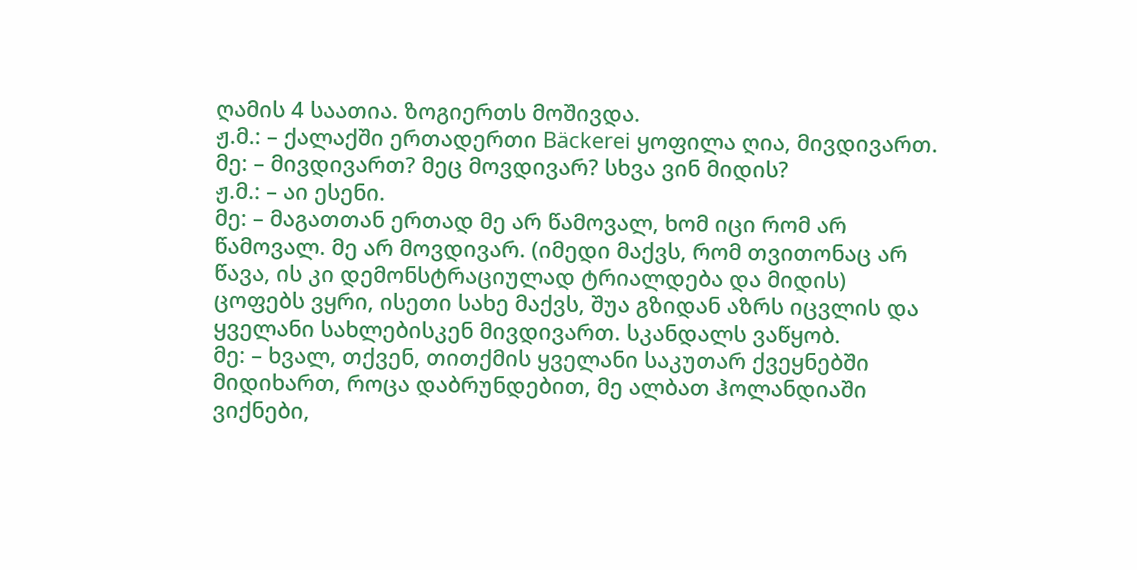ღამის 4 საათია. ზოგიერთს მოშივდა.
ჟ.მ.: – ქალაქში ერთადერთი Bäckerei ყოფილა ღია, მივდივართ.
მე: – მივდივართ? მეც მოვდივარ? სხვა ვინ მიდის?
ჟ.მ.: – აი ესენი.
მე: – მაგათთან ერთად მე არ წამოვალ, ხომ იცი რომ არ წამოვალ. მე არ მოვდივარ. (იმედი მაქვს, რომ თვითონაც არ წავა, ის კი დემონსტრაციულად ტრიალდება და მიდის)
ცოფებს ვყრი, ისეთი სახე მაქვს, შუა გზიდან აზრს იცვლის და ყველანი სახლებისკენ მივდივართ. სკანდალს ვაწყობ.
მე: – ხვალ, თქვენ, თითქმის ყველანი საკუთარ ქვეყნებში მიდიხართ, როცა დაბრუნდებით, მე ალბათ ჰოლანდიაში ვიქნები,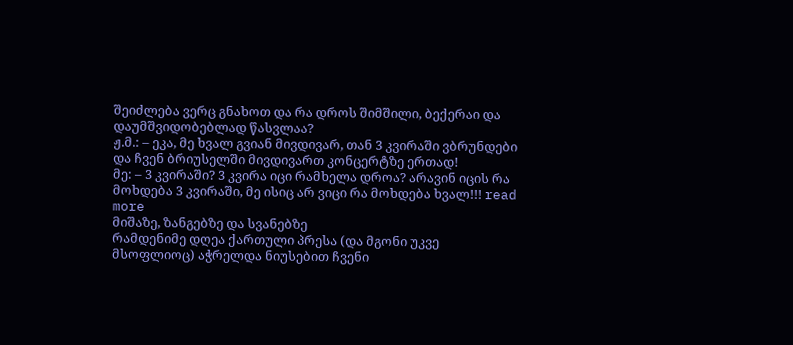შეიძლება ვერც გნახოთ და რა დროს შიმშილი, ბექერაი და დაუმშვიდობებლად წასვლაა?
ჟ.მ.: – ეკა, მე ხვალ გვიან მივდივარ, თან 3 კვირაში ვბრუნდები და ჩვენ ბრიუსელში მივდივართ კონცერტზე ერთად!
მე: – 3 კვირაში? 3 კვირა იცი რამხელა დროა? არავინ იცის რა მოხდება 3 კვირაში, მე ისიც არ ვიცი რა მოხდება ხვალ!!! read more
მიშაზე, ზანგებზე და სვანებზე
რამდენიმე დღეა ქართული პრესა (და მგონი უკვე მსოფლიოც) აჭრელდა ნიუსებით ჩვენი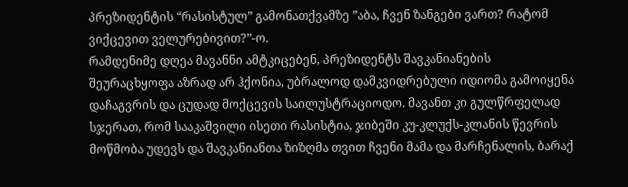პრეზიდენტის “რასისტულ” გამონათქვამზე ”აბა, ჩვენ ზანგები ვართ? რატომ ვიქცევით ველურებივით?”-ო.
რამდენიმე დღეა მავანნი ამტკიცებენ, პრეზიდენტს შავკანიანების შეურაცხყოფა აზრად არ ჰქონია, უბრალოდ დამკვიდრებული იდიომა გამოიყენა დაჩაგვრის და ცუდად მოქცევის საილუსტრაციოდო. მავანთ კი გულწრფელად სჯერათ, რომ სააკაშვილი ისეთი რასისტია, ჯიბეში კუ-კლუქს-კლანის წევრის მოწმობა უდევს და შავკანიანთა ზიზღმა თვით ჩვენი მამა და მარჩენალის, ბარაქ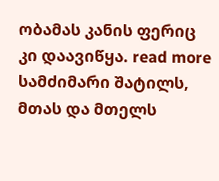ობამას კანის ფერიც კი დაავიწყა. read more
სამძიმარი შატილს, მთას და მთელს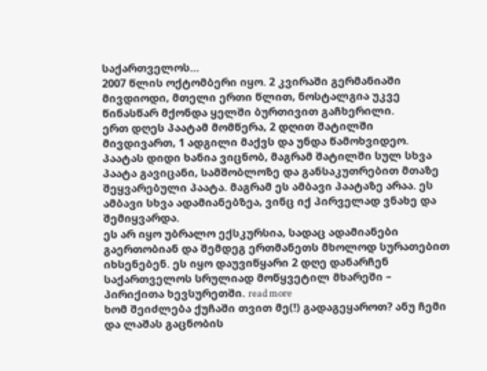საქართველოს…
2007 წლის ოქტომბერი იყო. 2 კვირაში გერმანიაში მივდიოდი, მთელი ერთი წლით, ნოსტალგია უკვე წინასწარ მქონდა ყელში ბურთივით გაჩხერილი.
ერთ დღეს პაატამ მომწერა, 2 დღით შატილში მივდივართ, 1 ადგილი მაქვს და უნდა წამოხვიდეო. პაატას დიდი ხანია ვიცნობ, მაგრამ შატილში სულ სხვა პაატა გავიცანი, სამშობლოზე და განსაკუთრებით მთაზე შეყვარებული პაატა. მაგრამ ეს ამბავი პაატაზე არაა. ეს ამბავი სხვა ადამიანებზეა, ვინც იქ პირველად ვნახე და შემიყვარდა.
ეს არ იყო უბრალო ექსკურსია, სადაც ადამიანები გაერთობიან და შემდეგ ერთმანეთს მხოლოდ სურათებით იხსენებენ. ეს იყო დაუვიწყარი 2 დღე დანარჩენ საქართველოს სრულიად მოწყვეტილ მხარეში – პირიქითა ხევსურეთში. read more
ხომ შეიძლება ქუჩაში თვით მე(!) გადაგეყაროთ? ანუ ჩემი და ლაშას გაცნობის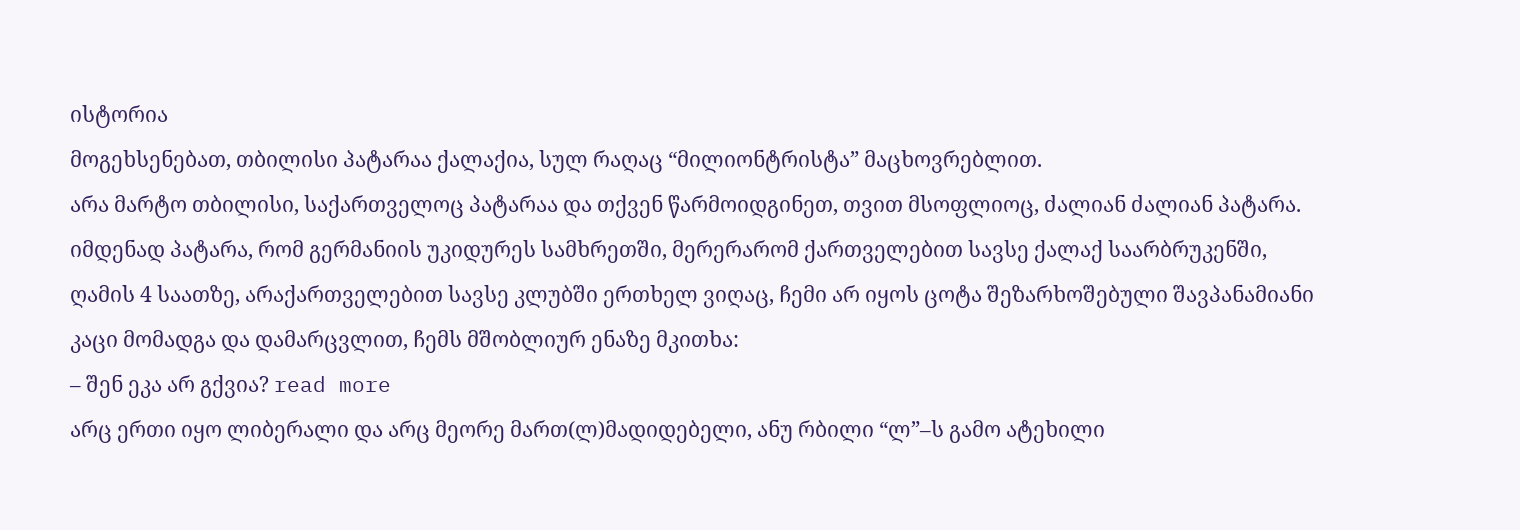ისტორია
მოგეხსენებათ, თბილისი პატარაა ქალაქია, სულ რაღაც “მილიონტრისტა” მაცხოვრებლით.
არა მარტო თბილისი, საქართველოც პატარაა და თქვენ წარმოიდგინეთ, თვით მსოფლიოც, ძალიან ძალიან პატარა.
იმდენად პატარა, რომ გერმანიის უკიდურეს სამხრეთში, მერერარომ ქართველებით სავსე ქალაქ საარბრუკენში, ღამის 4 საათზე, არაქართველებით სავსე კლუბში ერთხელ ვიღაც, ჩემი არ იყოს ცოტა შეზარხოშებული შავპანამიანი კაცი მომადგა და დამარცვლით, ჩემს მშობლიურ ენაზე მკითხა:
– შენ ეკა არ გქვია? read more
არც ერთი იყო ლიბერალი და არც მეორე მართ(ლ)მადიდებელი, ანუ რბილი “ლ”–ს გამო ატეხილი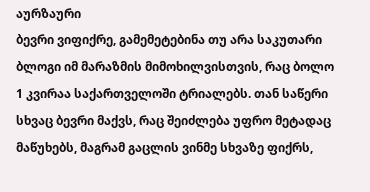აურზაური
ბევრი ვიფიქრე, გამემეტებინა თუ არა საკუთარი ბლოგი იმ მარაზმის მიმოხილვისთვის, რაც ბოლო 1 კვირაა საქართველოში ტრიალებს. თან საწერი სხვაც ბევრი მაქვს, რაც შეიძლება უფრო მეტადაც მაწუხებს, მაგრამ გაცლის ვინმე სხვაზე ფიქრს,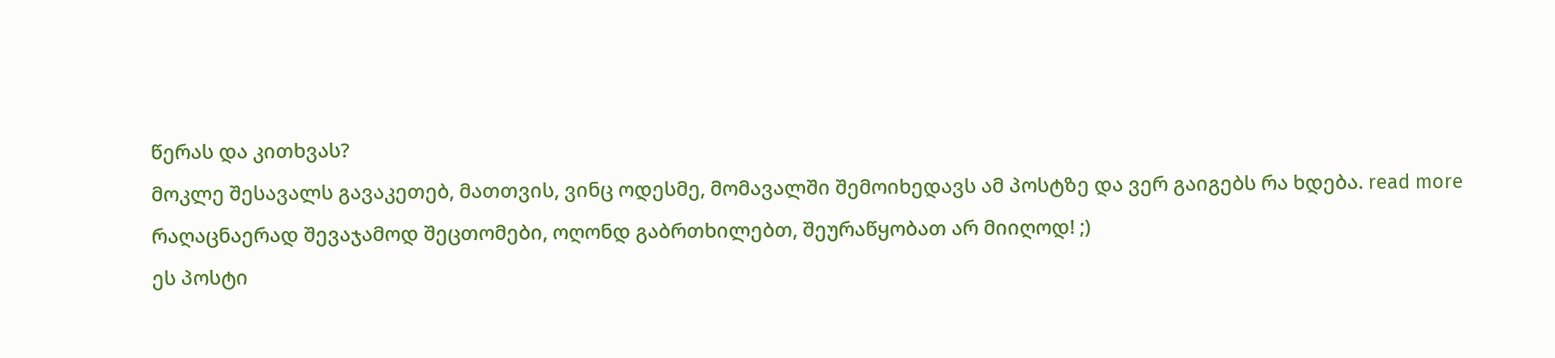წერას და კითხვას?
მოკლე შესავალს გავაკეთებ, მათთვის, ვინც ოდესმე, მომავალში შემოიხედავს ამ პოსტზე და ვერ გაიგებს რა ხდება. read more
რაღაცნაერად შევაჯამოდ შეცთომები, ოღონდ გაბრთხილებთ, შეურაწყობათ არ მიიღოდ! ;)
ეს პოსტი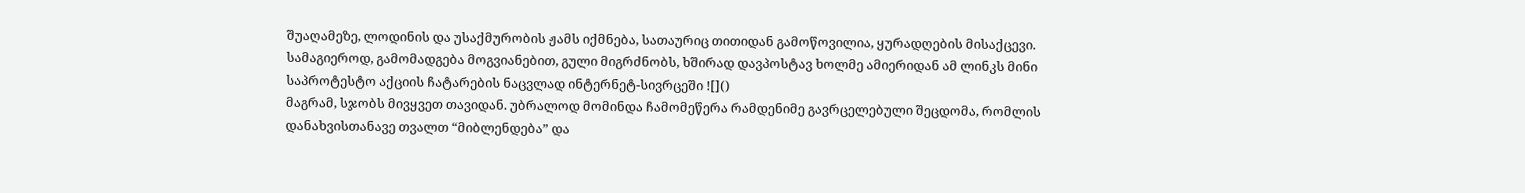შუაღამეზე, ლოდინის და უსაქმურობის ჟამს იქმნება, სათაურიც თითიდან გამოწოვილია, ყურადღების მისაქცევი. სამაგიეროდ, გამომადგება მოგვიანებით, გული მიგრძნობს, ხშირად დავპოსტავ ხოლმე ამიერიდან ამ ლინკს მინი საპროტესტო აქციის ჩატარების ნაცვლად ინტერნეტ-სივრცეში ![]()
მაგრამ, სჯობს მივყვეთ თავიდან. უბრალოდ მომინდა ჩამომეწერა რამდენიმე გავრცელებული შეცდომა, რომლის დანახვისთანავე თვალთ “მიბლენდება” და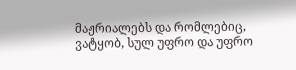მაჟრიალებს და რომლებიც, ვატყობ, სულ უფრო და უფრო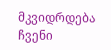მკვიდრდება ჩვენი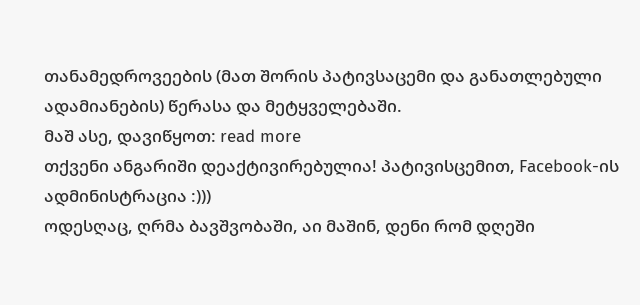თანამედროვეების (მათ შორის პატივსაცემი და განათლებული ადამიანების) წერასა და მეტყველებაში.
მაშ ასე, დავიწყოთ: read more
თქვენი ანგარიში დეაქტივირებულია! პატივისცემით, Facebook-ის ადმინისტრაცია :)))
ოდესღაც, ღრმა ბავშვობაში, აი მაშინ, დენი რომ დღეში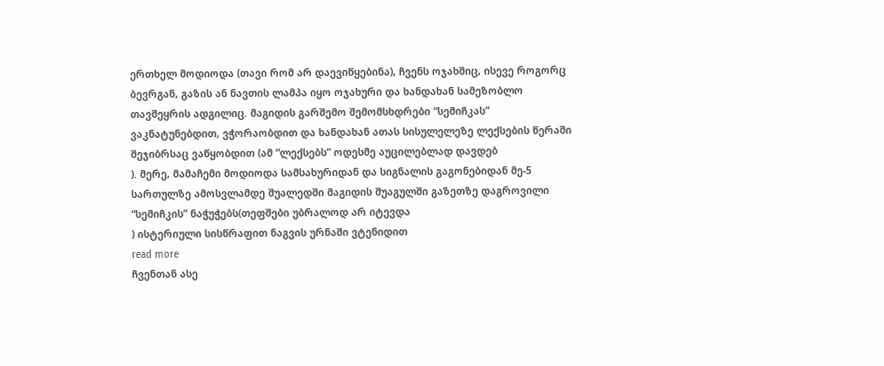ერთხელ მოდიოდა (თავი რომ არ დაევიწყებინა), ჩვენს ოჯახშიც, ისევე როგორც ბევრგან, გაზის ან ნავთის ლამპა იყო ოჯახური და ხანდახან სამეზობლო თავშეყრის ადგილიც. მაგიდის გარშემო შემომსხდრები “სემიჩკას” ვაკნატუნებდით, ვჭორაობდით და ხანდახან ათას სისულელეზე ლექსების წერაში შეჯიბრსაც ვაწყობდით (ამ “ლექსებს” ოდესმე აუცილებლად დავდებ
). მერე, მამაჩემი მოდიოდა სამსახურიდან და სიგნალის გაგონებიდან მე-5 სართულზე ამოსვლამდე შუალედში მაგიდის შუაგულში გაზეთზე დაგროვილი “სემიჩკის” ნაჭუჭებს(თეფშები უბრალოდ არ იტევდა
) ისტერიული სისწრაფით ნაგვის ურნაში ვტენიდით
read more
ჩვენთან ასე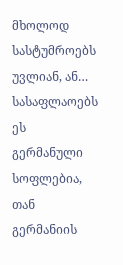მხოლოდ სასტუმროებს უვლიან, ან… სასაფლაოებს
ეს გერმანული სოფლებია, თან გერმანიის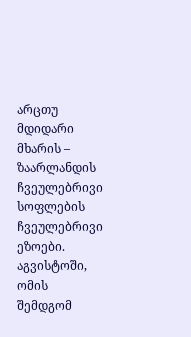არცთუ მდიდარი მხარის – ზაარლანდის ჩვეულებრივი სოფლების ჩვეულებრივი ეზოები.
აგვისტოში, ომის შემდგომ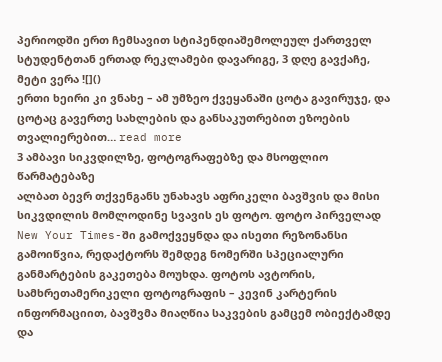პერიოდში ერთ ჩემსავით სტიპენდიაშემოლეულ ქართველ სტუდენტთან ერთად რეკლამები დავარიგე, 3 დღე გავქაჩე, მეტი ვერა ![]()
ერთი ხეირი კი ვნახე – ამ უმზეო ქვეყანაში ცოტა გავირუჯე, და ცოტაც გავერთე სახლების და განსაკუთრებით ეზოების თვალიერებით… read more
3 ამბავი სიკვდილზე, ფოტოგრაფებზე და მსოფლიო წარმატებაზე
ალბათ ბევრ თქვენგანს უნახავს აფრიკელი ბავშვის და მისი სიკვდილის მომლოდინე სვავის ეს ფოტო. ფოტო პირველად New Your Times-ში გამოქვეყნდა და ისეთი რეზონანსი გამოიწვია, რედაქტორს შემდეგ ნომერში სპეციალური განმარტების გაკეთება მოუხდა. ფოტოს ავტორის, სამხრეთამერიკელი ფოტოგრაფის – კევინ კარტერის ინფორმაციით, ბავშვმა მიაღწია საკვების გამცემ ობიექტამდე და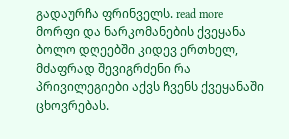გადაურჩა ფრინველს. read more
მორფი და ნარკომანების ქვეყანა
ბოლო დღეებში კიდევ ერთხელ, მძაფრად შევიგრძენი რა პრივილეგიები აქვს ჩვენს ქვეყანაში ცხოვრებას.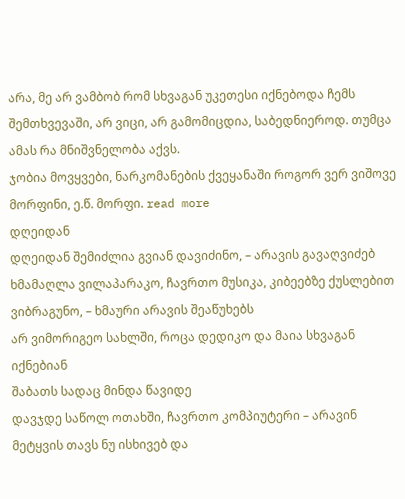არა, მე არ ვამბობ რომ სხვაგან უკეთესი იქნებოდა ჩემს შემთხვევაში, არ ვიცი, არ გამომიცდია, საბედნიეროდ. თუმცა ამას რა მნიშვნელობა აქვს.
ჯობია მოვყვები, ნარკომანების ქვეყანაში როგორ ვერ ვიშოვე მორფინი, ე.წ. მორფი. read more
დღეიდან
დღეიდან შემიძლია გვიან დავიძინო, – არავის გავაღვიძებ
ხმამაღლა ვილაპარაკო, ჩავრთო მუსიკა, კიბეებზე ქუსლებით ვიბრაგუნო, – ხმაური არავის შეაწუხებს
არ ვიმორიგეო სახლში, როცა დედიკო და მაია სხვაგან იქნებიან
შაბათს სადაც მინდა წავიდე
დავჯდე საწოლ ოთახში, ჩავრთო კომპიუტერი – არავინ მეტყვის თავს ნუ ისხივებ და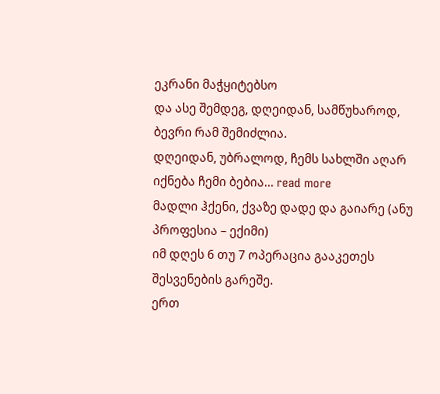ეკრანი მაჭყიტებსო
და ასე შემდეგ, დღეიდან, სამწუხაროდ, ბევრი რამ შემიძლია.
დღეიდან, უბრალოდ, ჩემს სახლში აღარ იქნება ჩემი ბებია… read more
მადლი ჰქენი, ქვაზე დადე და გაიარე (ანუ პროფესია – ექიმი)
იმ დღეს 6 თუ 7 ოპერაცია გააკეთეს შესვენების გარეშე.
ერთ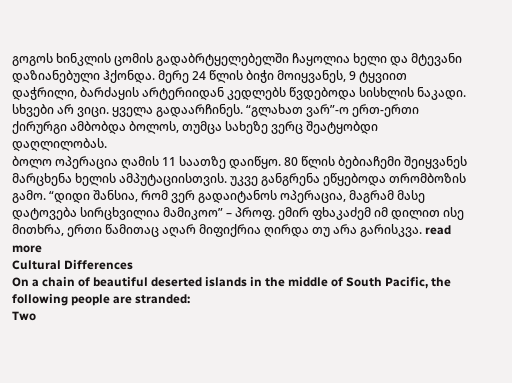გოგოს ხინკლის ცომის გადაბრტყელებელში ჩაყოლია ხელი და მტევანი დაზიანებული ჰქონდა. მერე 24 წლის ბიჭი მოიყვანეს, 9 ტყვიით დაჭრილი, ბარძაყის არტერიიდან კედლებს წვდებოდა სისხლის ნაკადი. სხვები არ ვიცი. ყველა გადაარჩინეს. “გლახათ ვარ”-ო ერთ-ერთი ქირურგი ამბობდა ბოლოს, თუმცა სახეზე ვერც შეატყობდი დაღლილობას.
ბოლო ოპერაცია ღამის 11 საათზე დაიწყო. 80 წლის ბებიაჩემი შეიყვანეს მარცხენა ხელის ამპუტაციისთვის. უკვე განგრენა ეწყებოდა თრომბოზის გამო. “დიდი შანსია, რომ ვერ გადაიტანოს ოპერაცია, მაგრამ მასე დატოვება სირცხვილია მამიკოო” – პროფ. ემირ ფხაკაძემ იმ დილით ისე მითხრა, ერთი წამითაც აღარ მიფიქრია ღირდა თუ არა გარისკვა. read more
Cultural Differences
On a chain of beautiful deserted islands in the middle of South Pacific, the following people are stranded:
Two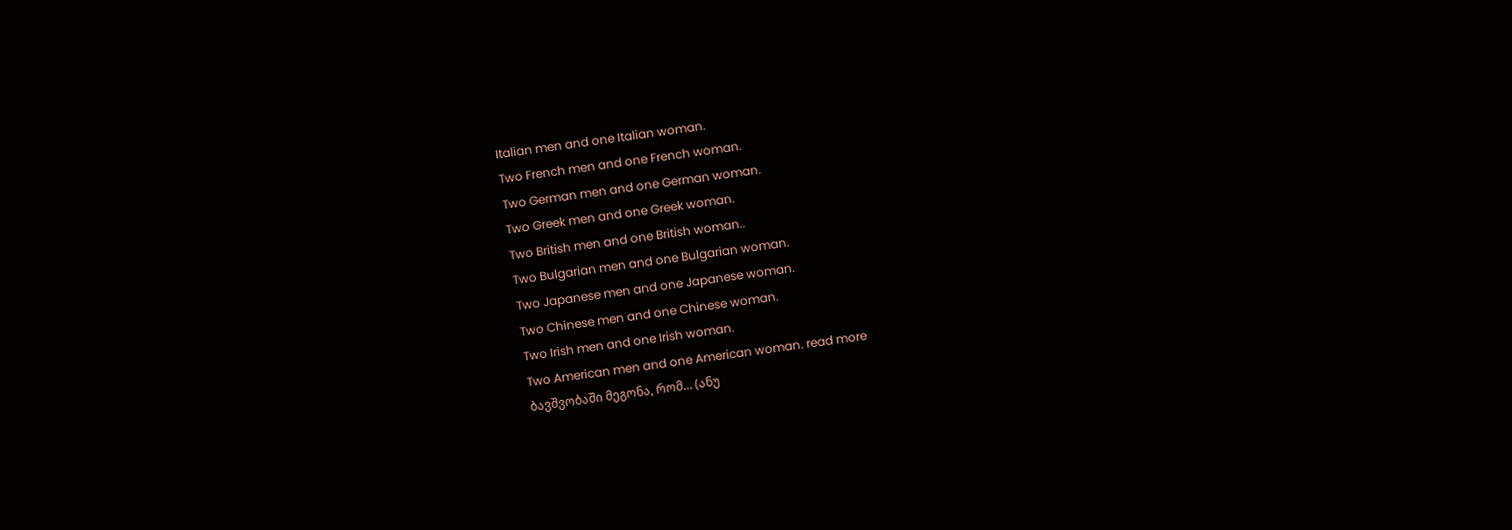Italian men and one Italian woman.
Two French men and one French woman.
Two German men and one German woman.
Two Greek men and one Greek woman.
Two British men and one British woman..
Two Bulgarian men and one Bulgarian woman.
Two Japanese men and one Japanese woman.
Two Chinese men and one Chinese woman.
Two Irish men and one Irish woman.
Two American men and one American woman. read more
ბავშვობაში მეგონა, რომ… (ანუ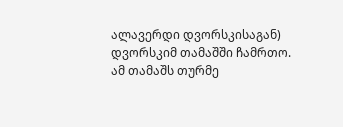ალავერდი დვორსკისაგან)
დვორსკიმ თამაშში ჩამრთო. ამ თამაშს თურმე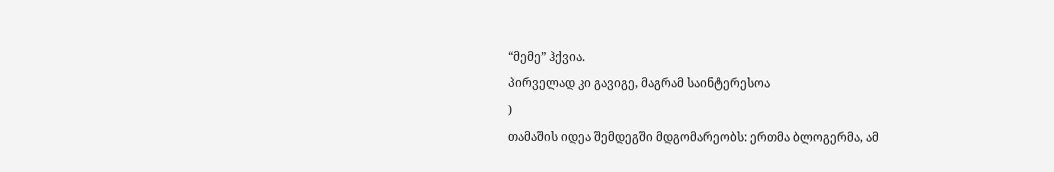“მემე” ჰქვია.
პირველად კი გავიგე, მაგრამ საინტერესოა
)
თამაშის იდეა შემდეგში მდგომარეობს: ერთმა ბლოგერმა, ამ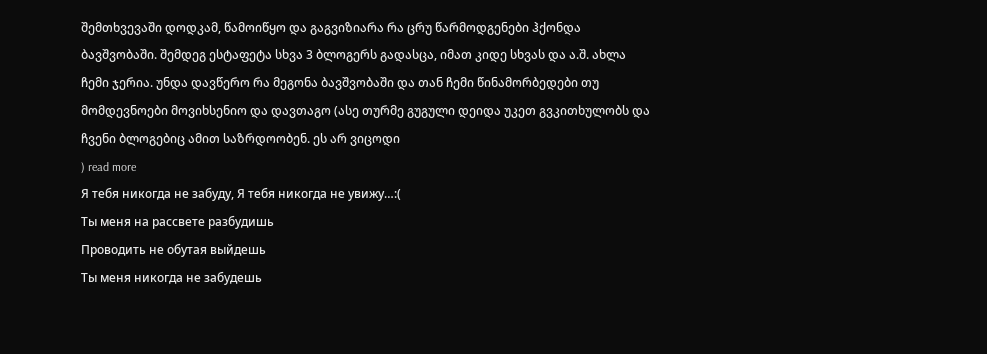შემთხვევაში დოდკამ, წამოიწყო და გაგვიზიარა რა ცრუ წარმოდგენები ჰქონდა ბავშვობაში. შემდეგ ესტაფეტა სხვა 3 ბლოგერს გადასცა, იმათ კიდე სხვას და ა.შ. ახლა ჩემი ჯერია. უნდა დავწერო რა მეგონა ბავშვობაში და თან ჩემი წინამორბედები თუ მომდევნოები მოვიხსენიო და დავთაგო (ასე თურმე გუგული დეიდა უკეთ გვკითხულობს და ჩვენი ბლოგებიც ამით საზრდოობენ. ეს არ ვიცოდი
) read more
Я тебя никогда не забуду, Я тебя никогда не увижу…:(
Ты меня на рассвете разбудишь
Проводить не обутая выйдешь
Ты меня никогда не забудешь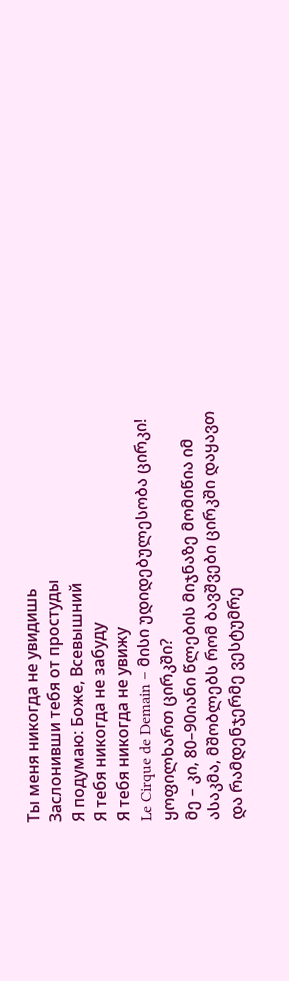Ты меня никогда не увидишь
Заслонивши тебя от простуды
Я подумаю: Боже, Всевышний
Я тебя никогда не забуду
Я тебя никогда не увижу
Le Cirque de Demain – მისი უდიდებულესობა ცირკი!
ყოფილხართ ცირკში?
მე – კი, 80–90იანი წლების მიჯნაზე მომიწია იმ ასაკმა, მშობლებს რომ ბავშვები ცირკში დაყავთ და რამდენჯერმე ვესტუმრე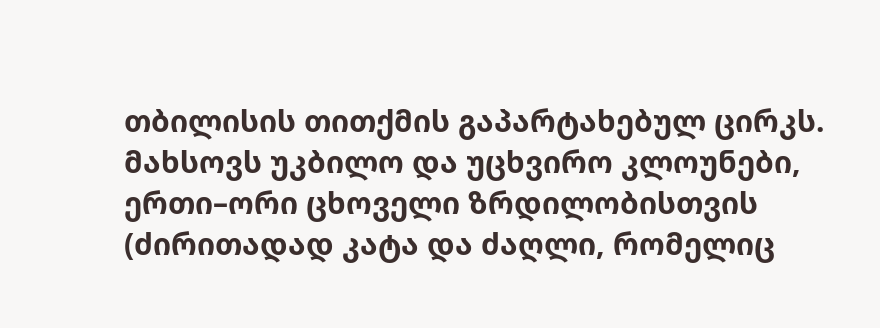თბილისის თითქმის გაპარტახებულ ცირკს.
მახსოვს უკბილო და უცხვირო კლოუნები, ერთი–ორი ცხოველი ზრდილობისთვის (ძირითადად კატა და ძაღლი, რომელიც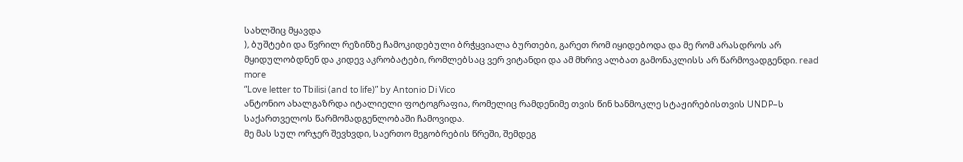სახლშიც მყავდა
), ბუშტები და წვრილ რეზინზე ჩამოკიდებული ბრჭყვიალა ბურთები, გარეთ რომ იყიდებოდა და მე რომ არასდროს არ მყიდულობდნენ და კიდევ აკრობატები, რომლებსაც ვერ ვიტანდი და ამ მხრივ ალბათ გამონაკლისს არ წარმოვადგენდი. read more
“Love letter to Tbilisi (and to life)” by Antonio Di Vico
ანტონიო ახალგაზრდა იტალიელი ფოტოგრაფია, რომელიც რამდენიმე თვის წინ ხანმოკლე სტაჟირებისთვის UNDP–ს საქართველოს წარმომადგენლობაში ჩამოვიდა.
მე მას სულ ორჯერ შევხვდი, საერთო მეგობრების წრეში, შემდეგ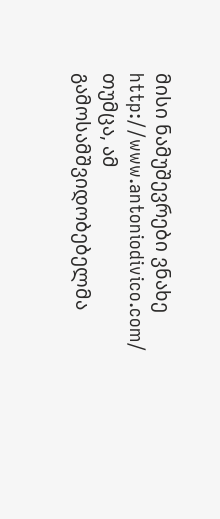მისი ნამუშევრები ვნახე http://www.antoniodivico.com/ თუმცა, ამ გამოსამშვიდობებელმა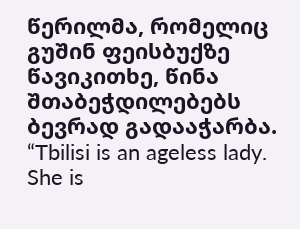წერილმა, რომელიც გუშინ ფეისბუქზე წავიკითხე, წინა შთაბეჭდილებებს ბევრად გადააჭარბა.
“Tbilisi is an ageless lady. She is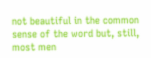not beautiful in the common sense of the word but, still, most men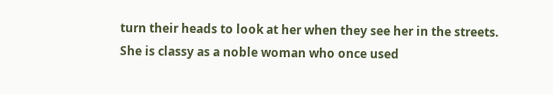turn their heads to look at her when they see her in the streets. She is classy as a noble woman who once used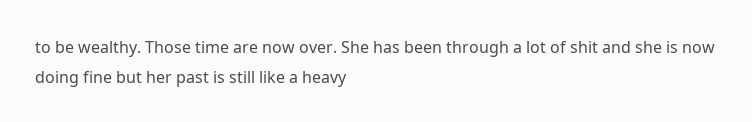to be wealthy. Those time are now over. She has been through a lot of shit and she is now doing fine but her past is still like a heavy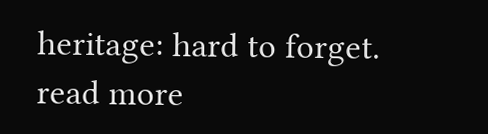heritage: hard to forget. read more